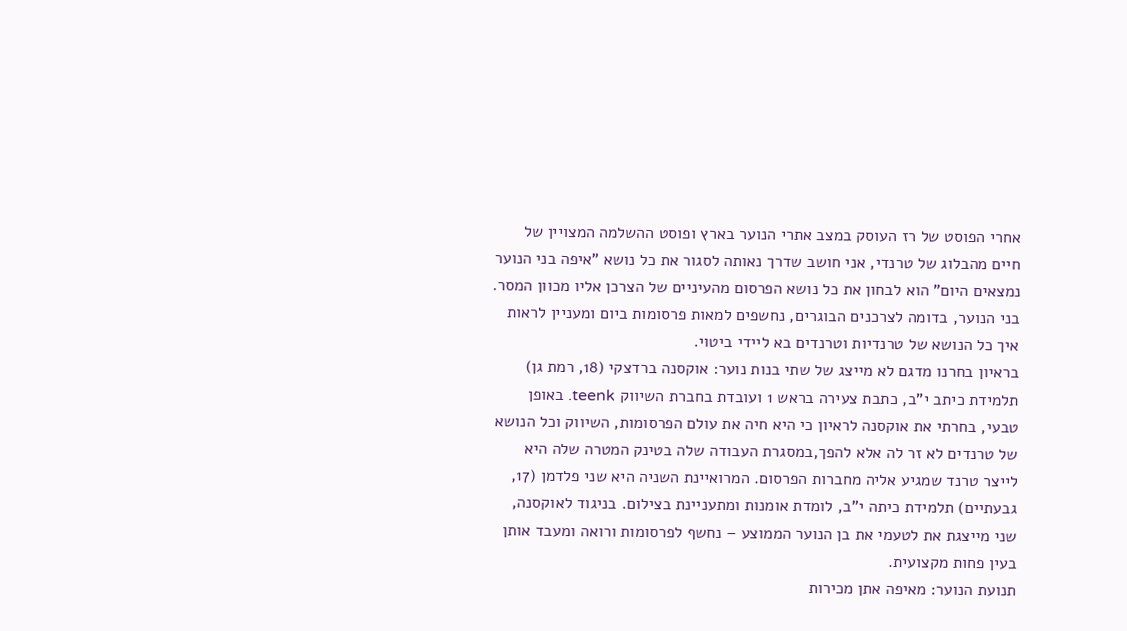אחרי הפוסט של רז העוסק במצב אתרי הנוער בארץ ופוסט ההשלמה המצויין של חיים מהבלוג של טרנדי, אני חושב שדרך נאותה לסגור את כל נושא "איפה בני הנוער נמצאים היום" הוא לבחון את כל נושא הפרסום מהעיניים של הצרכן אליו מכוון המסר. בני הנוער, בדומה לצרכנים הבוגרים, נחשפים למאות פרסומות ביום ומעניין לראות איך כל הנושא של טרנדיות וטרנדים בא ליידי ביטוי.
בראיון בחרנו מדגם לא מייצג של שתי בנות נוער: אוקסנה ברדצקי (18, רמת גן) תלמידת כיתב י"ב, כתבת צעירה בראש 1 ועובדת בחברת השיווק teenk. באופן טבעי, בחרתי את אוקסנה לראיון כי היא חיה את עולם הפרסומות, השיווק וכל הנושא של טרנדים לא זר לה אלא להפך,במסגרת העבודה שלה בטינק המטרה שלה היא לייצר טרנד שמגיע אליה מחברות הפרסום. המרואיינת השניה היא שני פלדמן (17, גבעתיים) תלמידת כיתה י"ב, לומדת אומנות ומתעניינת בצילום. בניגוד לאוקסנה, שני מייצגת את לטעמי את בן הנוער הממוצע – נחשף לפרסומות ורואה ומעבד אותן בעין פחות מקצועית.
תנועת הנוער: מאיפה אתן מכירות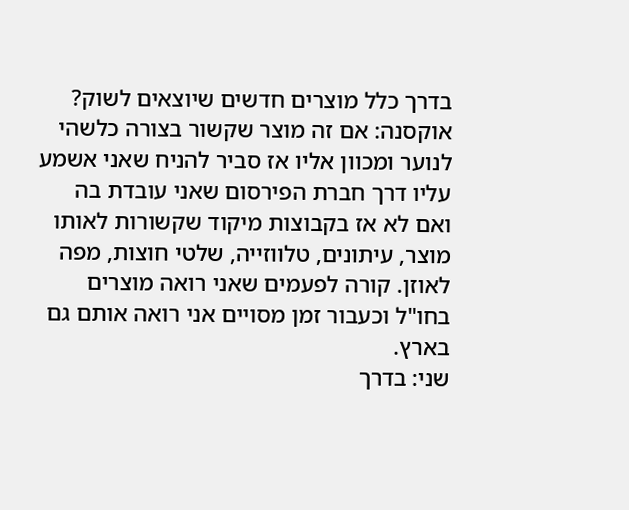בדרך כלל מוצרים חדשים שיוצאים לשוק?
אוקסנה: אם זה מוצר שקשור בצורה כלשהי לנוער ומכוון אליו אז סביר להניח שאני אשמע עליו דרך חברת הפירסום שאני עובדת בה ואם לא אז בקבוצות מיקוד שקשורות לאותו מוצר, עיתונים, טלווזייה, שלטי חוצות, מפה לאוזן. קורה לפעמים שאני רואה מוצרים בחו"ל וכעבור זמן מסויים אני רואה אותם גם בארץ.
שני: בדרך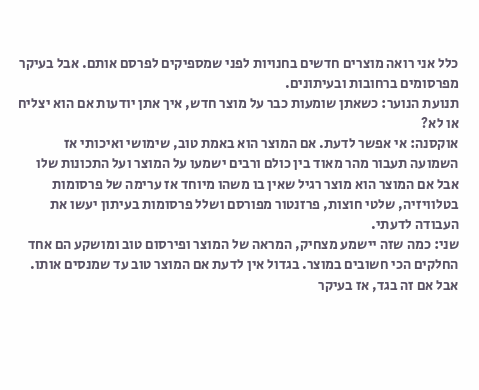כלל אני רואה מוצרים חדשים בחנויות לפני שמספיקים לפרסם אותם. אבל בעיקר מפרסומים ברחובות ובעיתונים.
תנועת הנוער: כשאתן שומעות כבר על מוצר חדש, איך אתן יודעות אם הוא יצליח או לא?
אוקסנה: אי אפשר לדעת. אם המוצר הוא באמת טוב, שימושי ואיכותי אז השמועה תעבור מהר מאוד בין כולם ורבים ישמעו על המוצר ועל התכונות שלו אבל אם המוצר הוא מוצר רגיל שאין בו משהו מיוחד אז ערימה של פרסומות בטלוויזיה, שלטי חוצות, פרזנטור מפורסם ושלל פרסומות בעיתון יעשו את העבודה לדעתי.
שני: כמה שזה יישמע מצחיק, המראה של המוצר ופירסום טוב ומושקע הם אחד החלקים הכי חשובים במוצר. בגדול אין לדעת אם המוצר טוב עד שמנסים אותו. אבל אם זה בגד, אז בעיקר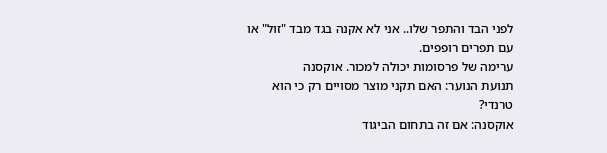לפני הבד והתפר שלו.. אני לא אקנה בגד מבד "זול" או עם תפרים רופפים.
ערימה של פרסומות יכולה למכור. אוקסנה
תנועת הנוער: האם תקני מוצר מסויים רק כי הוא טרנדי?
אוקסנה: אם זה בתחום הביגוד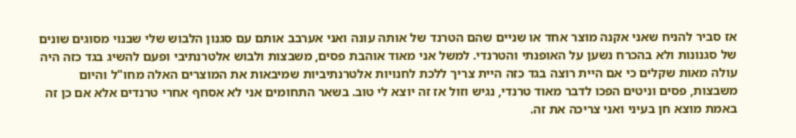אז סביר להניח שאני אקנה מוצר אחד או שניים שהם הטרנד של אותה עונה ואני אערבב אותם עם סגנון הלבוש שלי שבנוי מסוגים שונים של סגנונות ולא בהכרח נשען על האופנתי והטרנדי. למשל אני מאוד אוהבת פסים, משבצות ולבוש אלטרנתיבי ופעם להשיג בגד כזה היה עולה מאות שקלים כי אם היית רוצה בגד כזה היית צריך ללכת לחנויות אלטרנתיביות שמיבאות את המוצרים האלה מחו"ל והיום משבצות, פסים וניטים הפכו לדבר מאוד טרנדי, נגיש וזול אז זה יוצא לי טוב. בשאר התחומים אני לא אסחף אחרי טרנדים אלא אם כן זה באמת מוצא חן בעיני ואני צריכה את זה.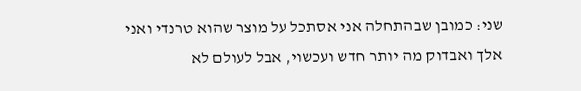שני: כמובן שבהתחלה אני אסתכל על מוצר שהוא טרנדי ואני אלך ואבדוק מה יותר חדש ועכשוי, אבל לעולם לא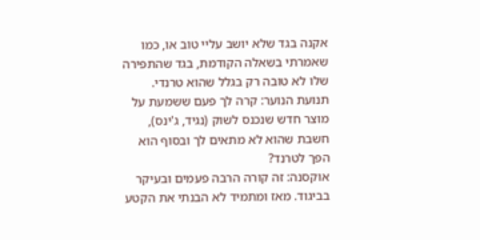אקנה בגד שלא יושב עליי טוב או, כמו שאמרתי בשאלה הקודמת, בגד שהתפירה שלו לא טובה רק בגלל שהוא טרנדי.
תנועת הנוער: קרה לך פעם ששמעת על מוצר חדש שנכנס לשוק (נגיד, ג'ינס), חשבת שהוא לא מתאים לך ובסוף הוא הפך לטרנד?
אוקסנה: זה קורה הרבה פעמים ובעיקר בביגוד. מאז ומתמיד לא הבנתי את הקטע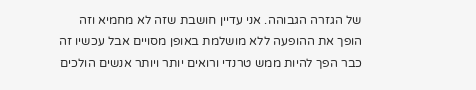של הגזרה הגבוהה. אני עדיין חושבת שזה לא מחמיא וזה הופך את ההופעה ללא מושלמת באופן מסויים אבל עכשיו זה כבר הפך להיות ממש טרנדי ורואים יותר ויותר אנשים הולכים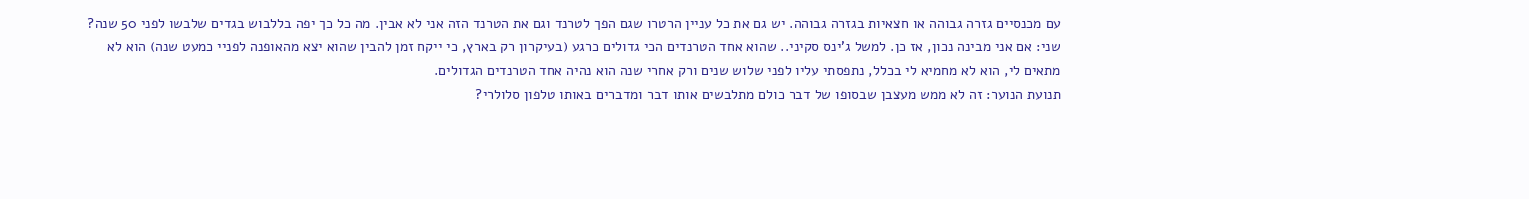עם מכנסיים גזרה גבוהה או חצאיות בגזרה גבוהה. יש גם את כל עניין הרטרו שגם הפך לטרנד וגם את הטרנד הזה אני לא אבין. מה כל כך יפה בללבוש בגדים שלבשו לפני 50 שנה?
שני: אם אני מבינה נכון, אז כן. למשל ג'ינס סקיני.. שהוא אחד הטרנדים הכי גדולים כרגע (בעיקרון רק בארץ, כי ייקח זמן להבין שהוא יצא מהאופנה לפניי כמעט שנה) הוא לא מתאים לי, הוא לא מחמיא לי בכלל, נתפסתי עליו לפני שלוש שנים ורק אחרי שנה הוא נהיה אחד הטרנדים הגדולים.
תנועת הנוער: זה לא ממש מעצבן שבסופו של דבר כולם מתלבשים אותו דבר ומדברים באותו טלפון סלולרי?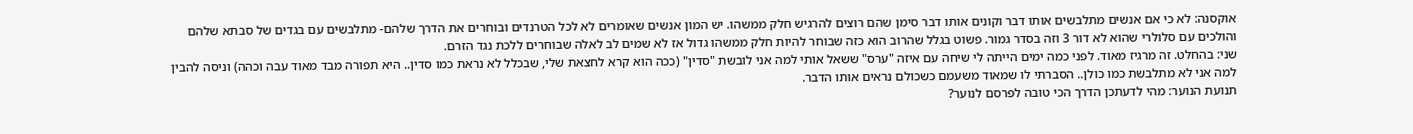אוקסנה: לא כי אם אנשים מתלבשים אותו דבר וקונים אותו דבר סימן שהם רוצים להרגיש חלק ממשהו. יש המון אנשים שאומרים לא לכל הטרנדים ובוחרים את הדרך שלהם- מתלבשים עם בגדים של סבתא שלהם והולכים עם סלולרי שהוא לא דור 3 וזה בסדר גמור. פשוט בגלל שהרוב הוא כזה שבוחר להיות חלק ממשהו גדול אז לא שמים לב לאלה שבוחרים ללכת נגד הזרם.
שני: בהחלט. זה מרגיז מאוד. לפני כמה ימים הייתה לי שיחה עם איזה "ערס" ששאל אותי למה אני לובשת "סדין" (ככה הוא קרא לחצאת שלי, שבכלל לא נראת כמו סדין.. היא תפורה מבד מאוד עבה וכהה) וניסה להבין למה אני לא מתלבשת כמו כולן.. הסברתי לו שמאוד משעמם כשכולם נראים אותו הדבר.
תנועת הנוער: מהי לדעתכן הדרך הכי טובה לפרסם לנוער?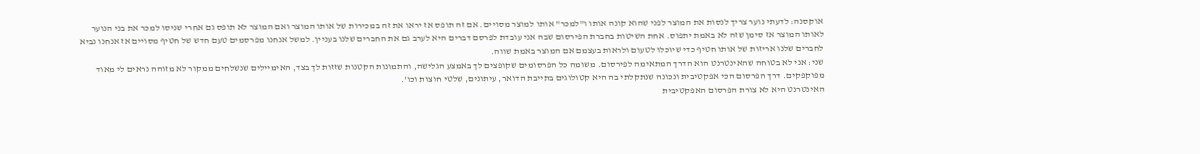אוקסנה: לדעתי נוער צריך לנסות את המוצר לפני שהוא קונה אותו ו"למכר" אותו למוצר מסויים. אם זה תופס אז יראו את זה במכירות של אותו המוצר ואם המוצר לא תופס גם אחרי שניסו למכר את בני הנוער לאותו המוצר אז סימן שזה לא באמת יתפוס. אחת השיטות בחברת הפירסום שבה אני עובדת לפרסם דברים היא לערב גם את החברים שלנו בעניין. למשל אנחנו מפרסמים טעם חדש של חטיף מסויים אז אנחנו נביא לחברים שלנו אריזות של אותו חטיף כדי שיוכלו לטעום ולראות בעצמם אם המוצר באמת שווה.
שני: אני לא בטוחה שהאינטרנט הוא הדרך המתאימה לפירסום. משומה כל הפרסומים שקופצים לך באמצע הגלישה, והתמונות הקטנות שזזות לך בצד, האימיילים שנשלחים ממקור לא מזוהה נראים לי מאוד מפוקפקים. דרך הפרסום הכי אפקטיבית ונכונה שנתקלתי בה היא קטולוגים בתייבת הדואר, עיתונים, שלטי חוצות וכו'.
האינטרנט היא לא צורת הפרסום האפקטיבית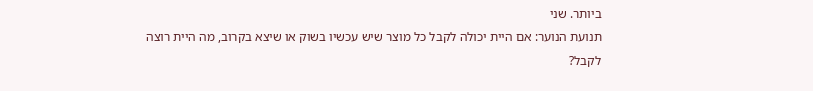ביותר. שני
תנועת הנוער: אם היית יכולה לקבל כל מוצר שיש עכשיו בשוק או שיצא בקרוב, מה היית רוצה לקבל?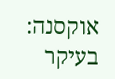אוקסנה: בעיקר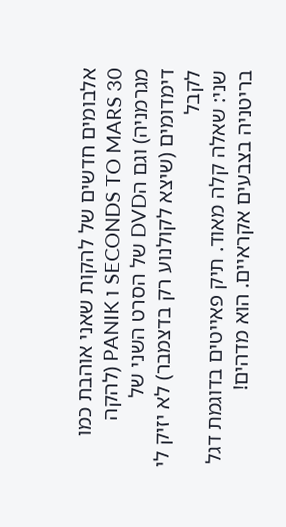אלבומים חדשים של להקות שאני אוהבת כמו SECONDS TO MARS 30 ו PANIK (להקה מגרמניה) וגם הDVD של הסרט השני של דימדומים (שיצא לקולנוע רק בדצמבר) לא יזיק לי לקבל
שני: שאלה קלה מאוד. תיק פאייטים בדוגמת דגל בריטניה בצבעים אקראיים. הוא מדהים!